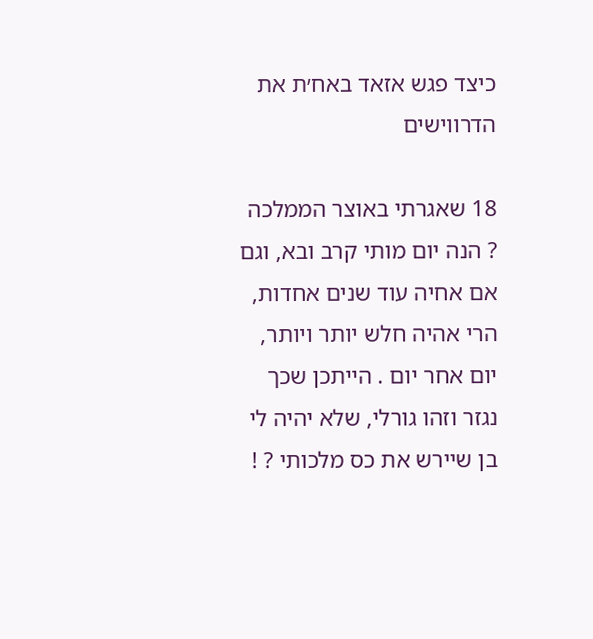כיצד פגש אזאד באח׳ת את הדרווישים

18 שאגרתי באוצר הממלכה ? הנה יום מותי קרב ובא, וגם אם אחיה עוד שנים אחדות, הרי אהיה חלש יותר ויותר, יום אחר יום . הייתכן שכך נגזר וזהו גורלי, שלא יהיה לי בן שיירש את כס מלכותי ? !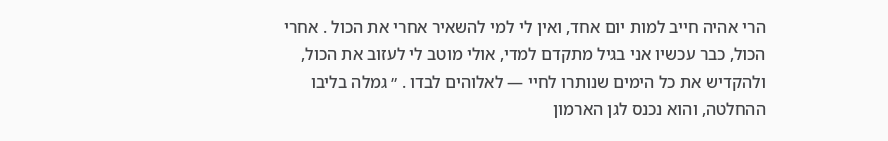הרי אהיה חייב למות יום אחד, ואין לי למי להשאיר אחרי את הכול . אחרי הכול, כבר עכשיו אני בגיל מתקדם למדי, אולי מוטב לי לעזוב את הכול, ולהקדיש את כל הימים שנותרו לחיי — לאלוהים לבדו . ״ גמלה בליבו ההחלטה, והוא נכנס לגן הארמון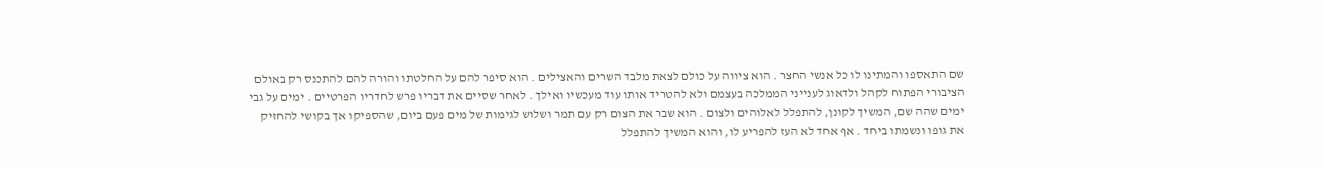שם התאספו והמתינו לו כל אנשי החצר . הוא ציווה על כולם לצאת מלבד השרים והאצילים . הוא סיפר להם על החלטתו והורה להם להתכנס רק באולם הציבורי הפתוח לקהל ולדאוג לענייני הממלכה בעצמם ולא להטריד אותו עוד מעכשיו ואילך . לאחר שסיים את דבריו פרש לחדריו הפרטיים . ימים על גבי ימים שהה שם, המשיך לקונן, להתפלל לאלוהים ולצום . הוא שבר את הצום רק עם תמר ושלוש לגימות של מים פעם ביום, שהספיקו אך בקושי להחזיק את גופו ונשמתו ביחד . אף אחד לא העז להפריע לו, והוא המשיך להתפלל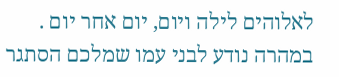לאלוהים לילה ויום, יום אחר יום . במהרה נודע לבני עמו שמלכם הסתגר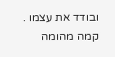ובודד את עצמו . קמה מהומה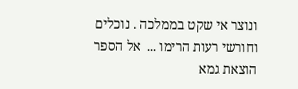ונוצר אי שקט בממלכה . נוכלים וחורשי רעות הרימו ...  אל הספר
הוצאת גמא